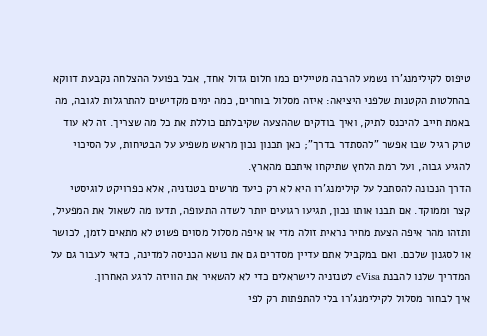טיפוס לקילימנג'רו נשמע להרבה מטיילים כמו חלום גדול אחד, אבל בפועל ההצלחה נקבעת דווקא בהחלטות הקטנות שלפני היציאה: איזה מסלול בוחרים, כמה ימים מקדישים להתרגלות לגובה, מה באמת חייב להיכנס לתיק, ואיך בודקים שההצעה שקיבלתם כוללת את כל מה שצריך. זה לא עוד טרק רגיל שבו אפשר "להסתדר בדרך"; כאן תכנון נכון מראש משפיע על הבטיחות, על הסיכוי להגיע גבוה, ועל רמת הלחץ שתיקחו איתכם מהארץ.
הדרך הנכונה להסתכל על קילימנג'רו היא לא רק כיעד מרשים בטנזניה, אלא כפרויקט לוגיסטי קצר וממוקד. אם תבנו אותו נכון, תגיעו רגועים יותר לשדה התעופה, תדעו מה לשאול את המפעיל, ותזהו מהר איפה הצעת מחיר נראית זולה מדי או איפה מסלול מסוים פשוט לא מתאים לזמן, לכושר או לסגנון שלכם. ואם במקביל אתם עדיין מסדרים גם את נושא הכניסה למדינה, כדאי לעבור גם על המדריך שלנו להבנת eVisa לטנזניה לישראלים כדי לא להשאיר את הוויזה לרגע האחרון.
איך לבחור מסלול לקילימנג'רו בלי להתפתות רק לפי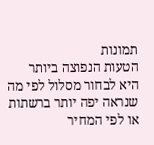תמונות
הטעות הנפוצה ביותר היא לבחור מסלול לפי מה שנראה יפה יותר ברשתות או לפי המחיר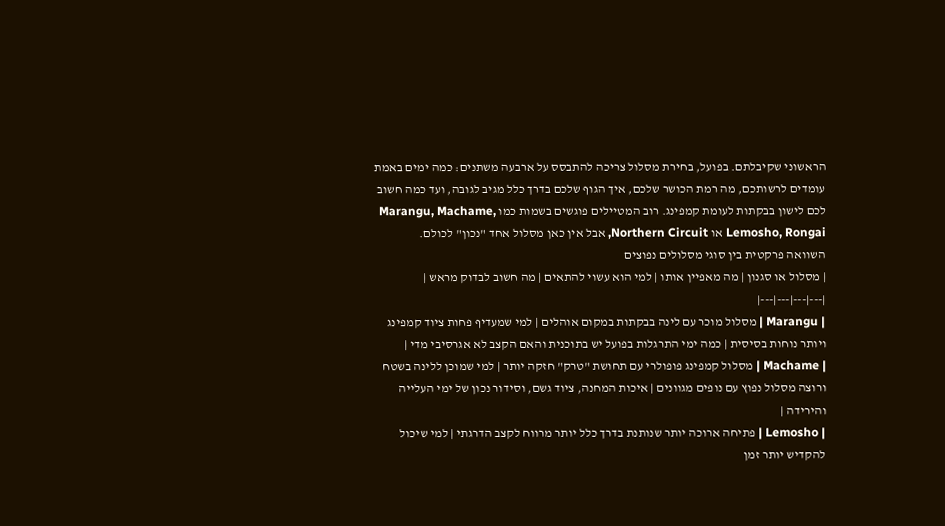הראשוני שקיבלתם. בפועל, בחירת מסלול צריכה להתבסס על ארבעה משתנים: כמה ימים באמת עומדים לרשותכם, מה רמת הכושר שלכם, איך הגוף שלכם בדרך כלל מגיב לגובה, ועד כמה חשוב לכם לישון בבקתות לעומת קמפינג. רוב המטיילים פוגשים בשמות כמו Marangu, Machame, Lemosho, Rongai או Northern Circuit, אבל אין כאן מסלול אחד "נכון" לכולם.
השוואה פרקטית בין סוגי מסלולים נפוצים
| מסלול או סגנון | מה מאפיין אותו | למי הוא עשוי להתאים | מה חשוב לבדוק מראש |
|---|---|---|---|
| Marangu | מסלול מוכר עם לינה בבקתות במקום אוהלים | למי שמעדיף פחות ציוד קמפינג ויותר נוחות בסיסית | כמה ימי התרגלות בפועל יש בתוכנית והאם הקצב לא אגרסיבי מדי |
| Machame | מסלול קמפינג פופולרי עם תחושת "טרק" חזקה יותר | למי שמוכן ללינה בשטח ורוצה מסלול נפוץ עם נופים מגוונים | איכות המחנה, ציוד גשם, וסידור נכון של ימי העלייה והירידה |
| Lemosho | פתיחה ארוכה יותר שנותנת בדרך כלל יותר מרווח לקצב הדרגתי | למי שיכול להקדיש יותר זמן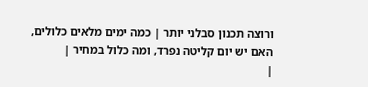ורוצה תכנון סבלני יותר | כמה ימים מלאים כלולים, האם יש יום קליטה נפרד, ומה כלול במחיר |
|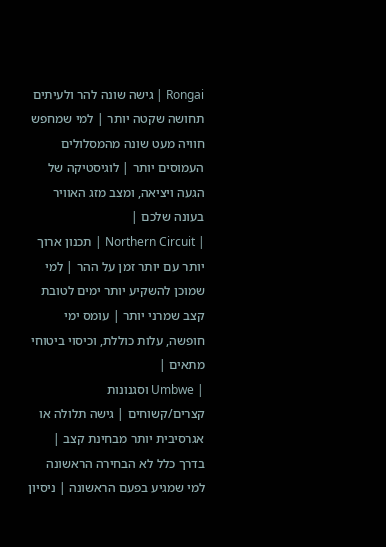Rongai | גישה שונה להר ולעיתים תחושה שקטה יותר | למי שמחפש חוויה מעט שונה מהמסלולים העמוסים יותר | לוגיסטיקה של הגעה ויציאה, ומצב מזג האוויר בעונה שלכם |
| Northern Circuit | תכנון ארוך יותר עם יותר זמן על ההר | למי שמוכן להשקיע יותר ימים לטובת קצב שמרני יותר | עומס ימי חופשה, עלות כוללת, וכיסוי ביטוחי מתאים |
| Umbwe וסגנונות קצרים/קשוחים | גישה תלולה או אגרסיבית יותר מבחינת קצב | בדרך כלל לא הבחירה הראשונה למי שמגיע בפעם הראשונה | ניסיון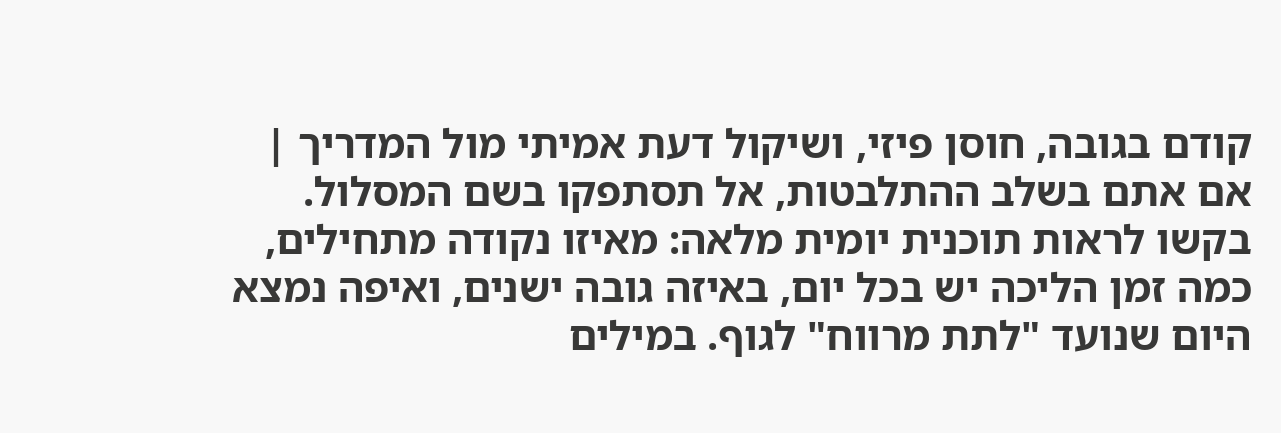קודם בגובה, חוסן פיזי, ושיקול דעת אמיתי מול המדריך |
אם אתם בשלב ההתלבטות, אל תסתפקו בשם המסלול. בקשו לראות תוכנית יומית מלאה: מאיזו נקודה מתחילים, כמה זמן הליכה יש בכל יום, באיזה גובה ישנים, ואיפה נמצא היום שנועד "לתת מרווח" לגוף. במילים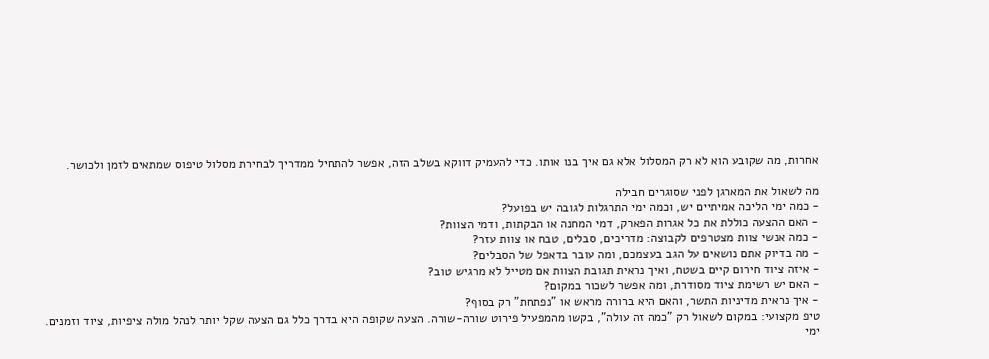אחרות, מה שקובע הוא לא רק המסלול אלא גם איך בנו אותו. כדי להעמיק דווקא בשלב הזה, אפשר להתחיל ממדריך לבחירת מסלול טיפוס שמתאים לזמן ולכושר.

מה לשאול את המארגן לפני שסוגרים חבילה
- כמה ימי הליכה אמיתיים יש, וכמה ימי התרגלות לגובה יש בפועל?
- האם ההצעה כוללת את כל אגרות הפארק, דמי המחנה או הבקתות, ודמי הצוות?
- כמה אנשי צוות מצטרפים לקבוצה: מדריכים, סבלים, טבח או צוות עזר?
- מה בדיוק אתם נושאים על הגב בעצמכם, ומה עובר בדאפל של הסבלים?
- איזה ציוד חירום קיים בשטח, ואיך נראית תגובת הצוות אם מטייל לא מרגיש טוב?
- האם יש רשימת ציוד מסודרת, ומה אפשר לשכור במקום?
- איך נראית מדיניות התשר, והאם היא ברורה מראש או "נפתחת" רק בסוף?
טיפ מקצועי: במקום לשאול רק "כמה זה עולה", בקשו מהמפעיל פירוט שורה-שורה. הצעה שקופה היא בדרך כלל גם הצעה שקל יותר לנהל מולה ציפיות, ציוד וזמנים.
ימי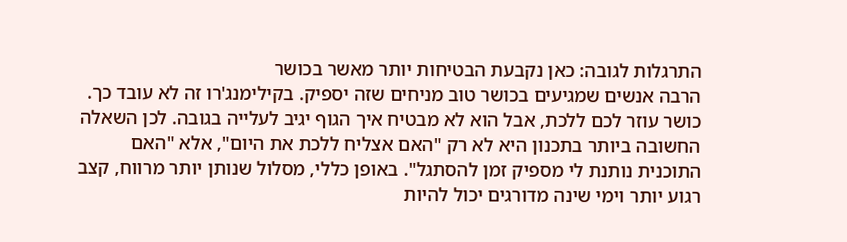התרגלות לגובה: כאן נקבעת הבטיחות יותר מאשר בכושר
הרבה אנשים שמגיעים בכושר טוב מניחים שזה יספיק. בקילימנג'רו זה לא עובד כך. כושר עוזר לכם ללכת, אבל הוא לא מבטיח איך הגוף יגיב לעלייה בגובה. לכן השאלה החשובה ביותר בתכנון היא לא רק "האם אצליח ללכת את היום", אלא "האם התוכנית נותנת לי מספיק זמן להסתגל". באופן כללי, מסלול שנותן יותר מרווח, קצב רגוע יותר וימי שינה מדורגים יכול להיות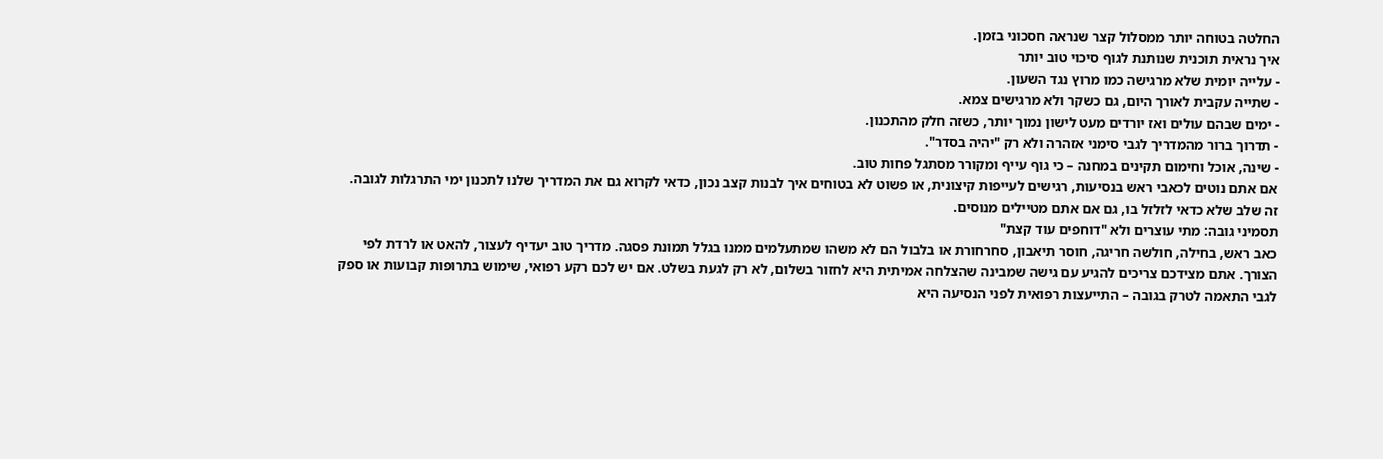החלטה בטוחה יותר ממסלול קצר שנראה חסכוני בזמן.
איך נראית תוכנית שנותנת לגוף סיכוי טוב יותר
- עלייה יומית שלא מרגישה כמו מרוץ נגד השעון.
- שתייה עקבית לאורך היום, גם כשקר ולא מרגישים צמא.
- ימים שבהם עולים ואז יורדים מעט לישון נמוך יותר, כשזה חלק מהתכנון.
- תדרוך ברור מהמדריך לגבי סימני אזהרה ולא רק "יהיה בסדר".
- שינה, אוכל וחימום תקינים במחנה – כי גוף עייף ומקורר מסתגל פחות טוב.
אם אתם נוטים לכאבי ראש בנסיעות, רגישים לעייפות קיצונית, או פשוט לא בטוחים איך לבנות קצב נכון, כדאי לקרוא גם את המדריך שלנו לתכנון ימי התרגלות לגובה. זה שלב שלא כדאי לזלזל בו, גם אם אתם מטיילים מנוסים.
תסמיני גובה: מתי עוצרים ולא "דוחפים עוד קצת"
כאב ראש, בחילה, חולשה חריגה, חוסר תיאבון, סחרחורת או בלבול הם לא משהו שמתעלמים ממנו בגלל תמונת פסגה. מדריך טוב יעדיף לעצור, להאט או לרדת לפי הצורך. אתם מצידכם צריכים להגיע עם גישה שמבינה שהצלחה אמיתית היא לחזור בשלום, לא רק לגעת בשלט. אם יש לכם רקע רפואי, שימוש בתרופות קבועות או ספק לגבי התאמה לטרק בגובה – התייעצות רפואית לפני הנסיעה היא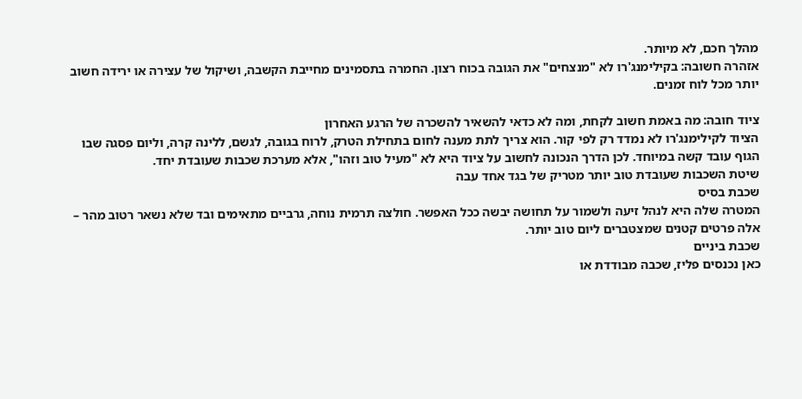מהלך חכם, לא מיותר.
אזהרה חשובה: בקילימנג'רו לא "מנצחים" את הגובה בכוח רצון. החמרה בתסמינים מחייבת הקשבה, ושיקול של עצירה או ירידה חשוב יותר מכל לוח זמנים.

ציוד חובה: מה באמת חשוב לקחת, ומה לא כדאי להשאיר להשכרה של הרגע האחרון
הציוד לקילימנג'רו לא נמדד רק לפי קור. הוא צריך לתת מענה לחום בתחילת הטרק, לרוח בגובה, לגשם, ללינה קרה, וליום פסגה שבו הגוף עובד קשה במיוחד. לכן הדרך הנכונה לחשוב על ציוד היא לא "מעיל טוב וזהו", אלא מערכת שכבות שעובדת יחד.
שיטת השכבות שעובדת טוב יותר מטריק של בגד אחד עבה
שכבת בסיס
המטרה שלה היא לנהל זיעה ולשמור על תחושה יבשה ככל האפשר. חולצה תרמית נוחה, גרביים מתאימים ובד שלא נשאר רטוב מהר – אלה פרטים קטנים שמצטברים ליום טוב יותר.
שכבת ביניים
כאן נכנסים פליז, שכבה מבודדת או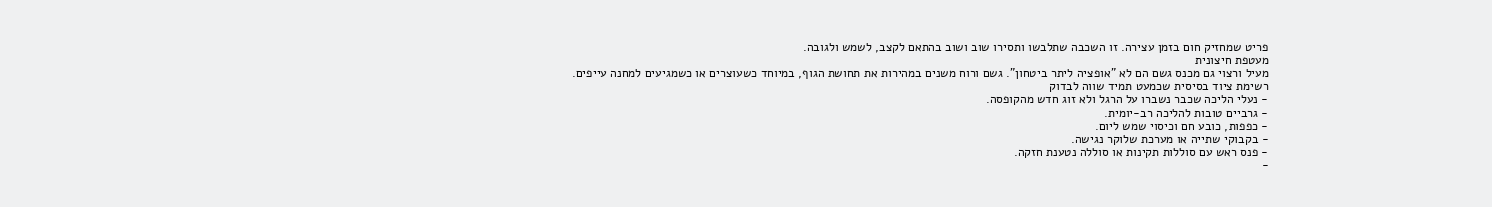פריט שמחזיק חום בזמן עצירה. זו השכבה שתלבשו ותסירו שוב ושוב בהתאם לקצב, לשמש ולגובה.
מעטפת חיצונית
מעיל ורצוי גם מכנס גשם הם לא "אופציה ליתר ביטחון". גשם ורוח משנים במהירות את תחושת הגוף, במיוחד כשעוצרים או כשמגיעים למחנה עייפים.
רשימת ציוד בסיסית שכמעט תמיד שווה לבדוק
- נעלי הליכה שכבר נשברו על הרגל ולא זוג חדש מהקופסה.
- גרביים טובות להליכה רב-יומית.
- כפפות, כובע חם וכיסוי שמש ליום.
- בקבוקי שתייה או מערכת שלוקר נגישה.
- פנס ראש עם סוללות תקינות או סוללה נטענת חזקה.
-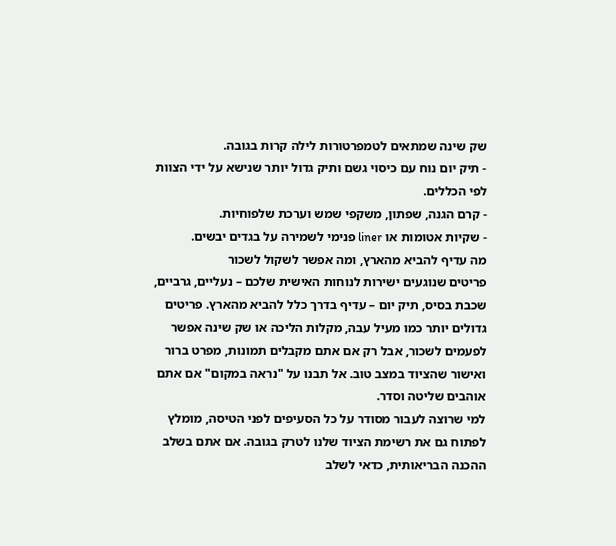שק שינה שמתאים לטמפרטורות לילה קרות בגובה.
- תיק יום נוח עם כיסוי גשם ותיק גדול יותר שנישא על ידי הצוות לפי הכללים.
- קרם הגנה, שפתון, משקפי שמש וערכת שלפוחיות.
- שקיות אטומות או liner פנימי לשמירה על בגדים יבשים.
מה עדיף להביא מהארץ, ומה אפשר לשקול לשכור
פריטים שנוגעים ישירות לנוחות האישית שלכם – נעליים, גרביים, שכבת בסיס, תיק יום – עדיף בדרך כלל להביא מהארץ. פריטים גדולים יותר כמו מעיל עבה, מקלות הליכה או שק שינה אפשר לפעמים לשכור, אבל רק אם אתם מקבלים תמונות, מפרט ברור ואישור שהציוד במצב טוב. אל תבנו על "נראה במקום" אם אתם אוהבים שליטה וסדר.
למי שרוצה לעבור מסודר על כל הסעיפים לפני הטיסה, מומלץ לפתוח גם את רשימת הציוד שלנו לטרק בגובה. אם אתם בשלב ההכנה הבריאותית, כדאי לשלב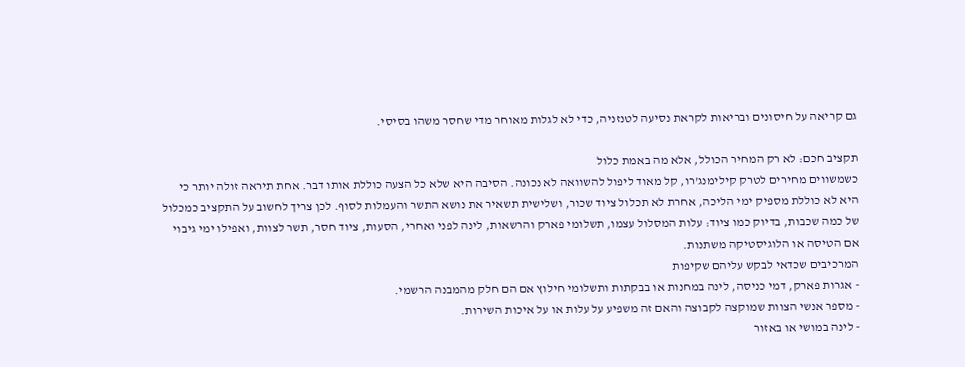גם קריאה על חיסונים ובריאות לקראת נסיעה לטנזניה, כדי לא לגלות מאוחר מדי שחסר משהו בסיסי.

תקציב חכם: לא רק המחיר הכולל, אלא מה באמת כלול
כשמשווים מחירים לטרק קילימנג'רו, קל מאוד ליפול להשוואה לא נכונה. הסיבה היא שלא כל הצעה כוללת אותו דבר. אחת תיראה זולה יותר כי היא לא כוללת מספיק ימי הליכה, אחרת לא תכלול ציוד שכור, ושלישית תשאיר את נושא התשר והעמלות לסוף. לכן צריך לחשוב על התקציב כמכלול של כמה שכבות, בדיוק כמו ציוד: עלות המסלול עצמו, תשלומי פארק והרשאות, לינה לפני ואחרי, הסעות, ציוד חסר, תשר לצוות, ואפילו ימי גיבוי אם הטיסה או הלוגיסטיקה משתנות.
המרכיבים שכדאי לבקש עליהם שקיפות
- אגרות פארק, דמי כניסה, לינה במחנות או בבקתות ותשלומי חילוץ אם הם חלק מהמבנה הרשמי.
- מספר אנשי הצוות שמוקצה לקבוצה והאם זה משפיע על עלות או על איכות השירות.
- לינה במושי או באזור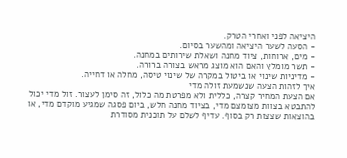היציאה לפני ואחרי הטרק.
- הסעה לשער היציאה ומהשער בסיום.
- מים, ארוחות, ציוד מחנה ושאלת שירותים במחנה.
- תשר מומלץ והאם הוא מוצג מראש בצורה ברורה.
- מדיניות שינוי או ביטול במקרה של שינוי טיסה, מחלה או דחייה.
איך לזהות הצעה שנשמעת זולה מדי
אם הצעת המחיר קצרה, כללית ולא מפרטת מה כלול, זה סימן לעצור. זול מדי יכול להתבטא בצוות מצומצם מדי, בציוד מחנה חלש, ביום פסגה שמגיע מוקדם מדי, או בהוצאות שצצות רק בסוף. עדיף לשלם על תוכנית מסודרת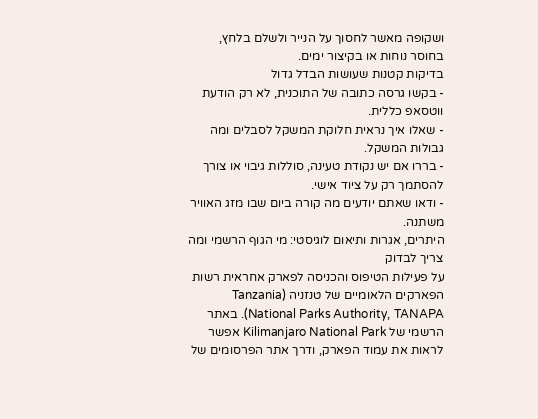ושקופה מאשר לחסוך על הנייר ולשלם בלחץ, בחוסר נוחות או בקיצור ימים.
בדיקות קטנות שעושות הבדל גדול
- בקשו גרסה כתובה של התוכנית, לא רק הודעת ווטסאפ כללית.
- שאלו איך נראית חלוקת המשקל לסבלים ומה גבולות המשקל.
- בררו אם יש נקודת טעינה, סוללות גיבוי או צורך להסתמך רק על ציוד אישי.
- ודאו שאתם יודעים מה קורה ביום שבו מזג האוויר משתנה.
היתרים, אגרות ותיאום לוגיסטי: מי הגוף הרשמי ומה צריך לבדוק
על פעילות הטיפוס והכניסה לפארק אחראית רשות הפארקים הלאומיים של טנזניה (Tanzania National Parks Authority, TANAPA). באתר הרשמי של Kilimanjaro National Park אפשר לראות את עמוד הפארק, ודרך אתר הפרסומים של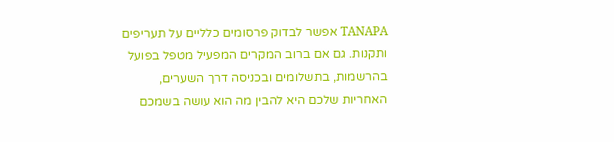TANAPA אפשר לבדוק פרסומים כלליים על תעריפים ותקנות. גם אם ברוב המקרים המפעיל מטפל בפועל בהרשמות, בתשלומים ובכניסה דרך השערים, האחריות שלכם היא להבין מה הוא עושה בשמכם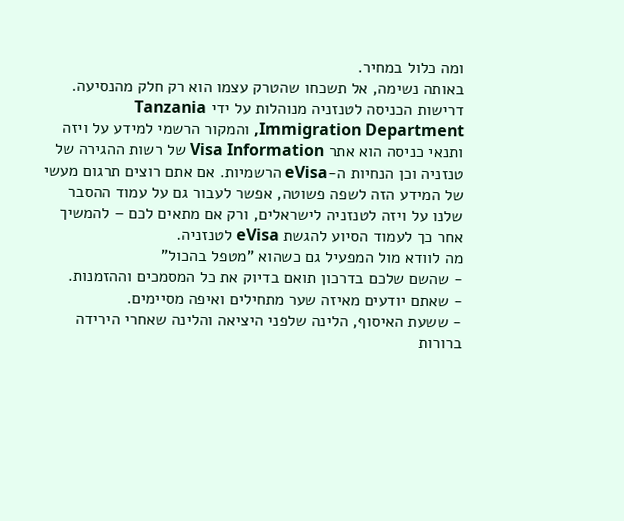ומה כלול במחיר.
באותה נשימה, אל תשכחו שהטרק עצמו הוא רק חלק מהנסיעה. דרישות הכניסה לטנזניה מנוהלות על ידי Tanzania Immigration Department, והמקור הרשמי למידע על ויזה ותנאי כניסה הוא אתר Visa Information של רשות ההגירה של טנזניה וכן הנחיות ה-eVisa הרשמיות. אם אתם רוצים תרגום מעשי של המידע הזה לשפה פשוטה, אפשר לעבור גם על עמוד ההסבר שלנו על ויזה לטנזניה לישראלים, ורק אם מתאים לכם – להמשיך אחר כך לעמוד הסיוע להגשת eVisa לטנזניה.
מה לוודא מול המפעיל גם כשהוא "מטפל בהכול"
- שהשם שלכם בדרכון תואם בדיוק את כל המסמכים וההזמנות.
- שאתם יודעים מאיזה שער מתחילים ואיפה מסיימים.
- ששעת האיסוף, הלינה שלפני היציאה והלינה שאחרי הירידה ברורות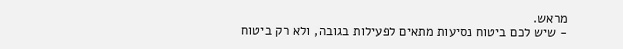מראש.
- שיש לכם ביטוח נסיעות מתאים לפעילות בגובה, ולא רק ביטוח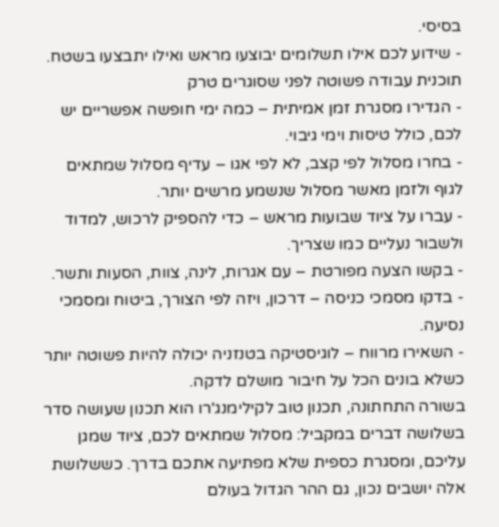בסיסי.
- שידוע לכם אילו תשלומים יבוצעו מראש ואילו יתבצעו בשטח.
תוכנית עבודה פשוטה לפני שסוגרים טרק
- הגדירו מסגרת זמן אמיתית – כמה ימי חופשה אפשריים יש לכם, כולל טיסות וימי גיבוי.
- בחרו מסלול לפי קצב, לא לפי אגו – עדיף מסלול שמתאים לגוף ולזמן מאשר מסלול שנשמע מרשים יותר.
- עברו על ציוד שבועות מראש – כדי להספיק לרכוש, למדוד ולשבור נעליים כמו שצריך.
- בקשו הצעה מפורטת – עם אגרות, לינה, צוות, הסעות ותשר.
- בדקו מסמכי כניסה – דרכון, ויזה לפי הצורך, ביטוח ומסמכי נסיעה.
- השאירו מרווח – לוגיסטיקה בטנזניה יכולה להיות פשוטה יותר כשלא בונים הכל על חיבור מושלם לדקה.
בשורה התחתונה, תכנון טוב לקילימנג'רו הוא תכנון שעושה סדר בשלושה דברים במקביל: מסלול שמתאים לכם, ציוד שמגן עליכם, ומסגרת כספית שלא מפתיעה אתכם בדרך. כששלושת אלה יושבים נכון, גם ההר הגדול בעולם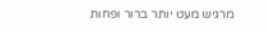מרגיש מעט יותר ברור ופחות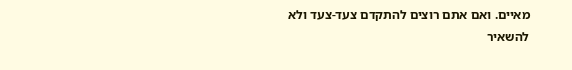מאיים. ואם אתם רוצים להתקדם צעד-צעד ולא להשאיר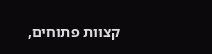קצוות פתוחים,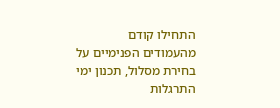התחילו קודם מהעמודים הפנימיים על בחירת מסלול, תכנון ימי התרגלות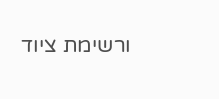ורשימת ציוד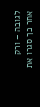לגובה – ורק אחר כך סגרו את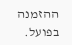ההזמנה בפועל.